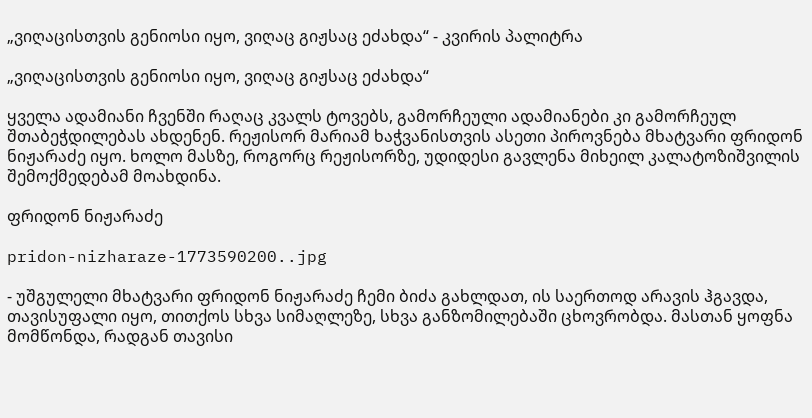„ვიღაცისთვის გენიოსი იყო, ვიღაც გიჟსაც ეძახდა“ - კვირის პალიტრა

„ვიღაცისთვის გენიოსი იყო, ვიღაც გიჟსაც ეძახდა“

ყველა ადამიანი ჩვენში რაღაც კვალს ტოვებს, გამორჩეული ადამიანები კი გამორჩეულ შთაბეჭდილებას ახდენენ. რეჟისორ მარიამ ხაჭვანისთვის ასეთი პიროვნება მხატვარი ფრიდონ ნიჟარაძე იყო. ხოლო მასზე, როგორც რეჟისორზე, უდიდესი გავლენა მიხეილ კალატოზიშვილის შემოქმედებამ მოახდინა.

ფრიდონ ნიჟარაძე

pridon-nizharaze-1773590200..jpg

- უშგულელი მხატვარი ფრიდონ ნიჟარაძე ჩემი ბიძა გახლდათ, ის საერთოდ არავის ჰგავდა, თავისუფალი იყო, თითქოს სხვა სიმაღლეზე, სხვა განზომილებაში ცხოვრობდა. მასთან ყოფნა მომწონდა, რადგან თავისი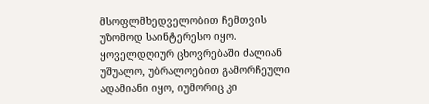მსოფლმხედველობით ჩემთვის უზომოდ საინტერესო იყო. ყოველდღიურ ცხოვრებაში ძალიან უშუალო, უბრალოებით გამორჩეული ადამიანი იყო, იუმორიც კი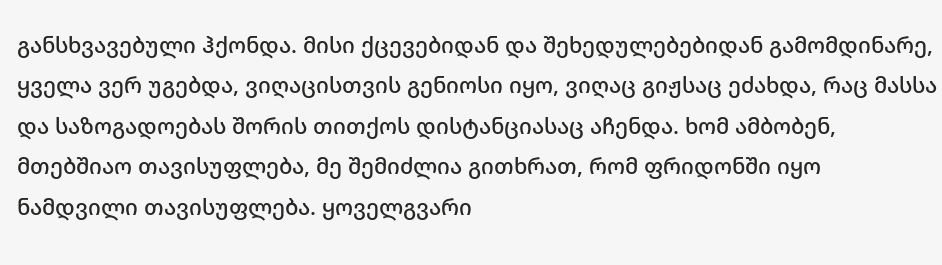განსხვავებული ჰქონდა. მისი ქცევებიდან და შეხედულებებიდან გამომდინარე, ყველა ვერ უგებდა, ვიღაცისთვის გენიოსი იყო, ვიღაც გიჟსაც ეძახდა, რაც მასსა და საზოგადოებას შორის თითქოს დისტანციასაც აჩენდა. ხომ ამბობენ, მთებშიაო თავისუფლება, მე შემიძლია გითხრათ, რომ ფრიდონში იყო ნამდვილი თავისუფლება. ყოველგვარი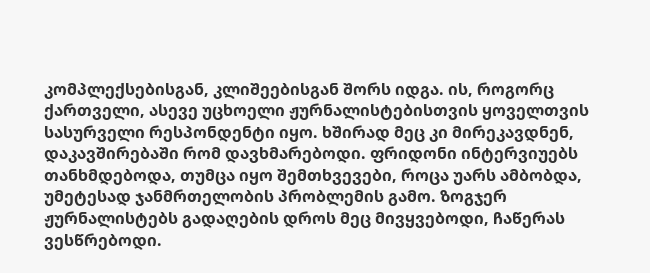კომპლექსებისგან, კლიშეებისგან შორს იდგა. ის, როგორც ქართველი, ასევე უცხოელი ჟურნალისტებისთვის ყოველთვის სასურველი რესპონდენტი იყო. ხშირად მეც კი მირეკავდნენ, დაკავშირებაში რომ დავხმარებოდი. ფრიდონი ინტერვიუებს თანხმდებოდა, თუმცა იყო შემთხვევები, როცა უარს ამბობდა, უმეტესად ჯანმრთელობის პრობლემის გამო. ზოგჯერ ჟურნალისტებს გადაღების დროს მეც მივყვებოდი, ჩაწერას ვესწრებოდი.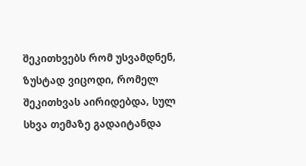შეკითხვებს რომ უსვამდნენ, ზუსტად ვიცოდი, რომელ შეკითხვას აირიდებდა, სულ სხვა თემაზე გადაიტანდა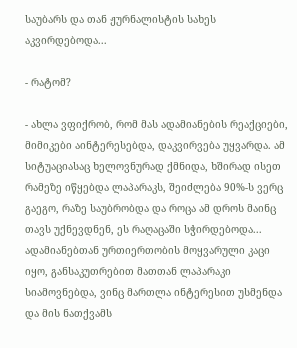საუბარს და თან ჟურნალისტის სახეს აკვირდებოდა...

- რატომ?

- ახლა ვფიქრობ, რომ მას ადამიანების რეაქციები, მიმიკები აინტერესებდა, დაკვირვება უყვარდა. ამ სიტუაციასაც ხელოვნურად ქმნიდა, ხშირად ისეთ რამეზე იწყებდა ლაპარაკს, შეიძლება 90%-ს ვერც გაეგო, რაზე საუბრობდა და როცა ამ დროს მაინც თავს უქნევდნენ, ეს რაღაცაში სჭირდებოდა... ადამიანებთან ურთიერთობის მოყვარული კაცი იყო, განსაკუთრებით მათთან ლაპარაკი სიამოვნებდა, ვინც მართლა ინტერესით უსმენდა და მის ნათქვამს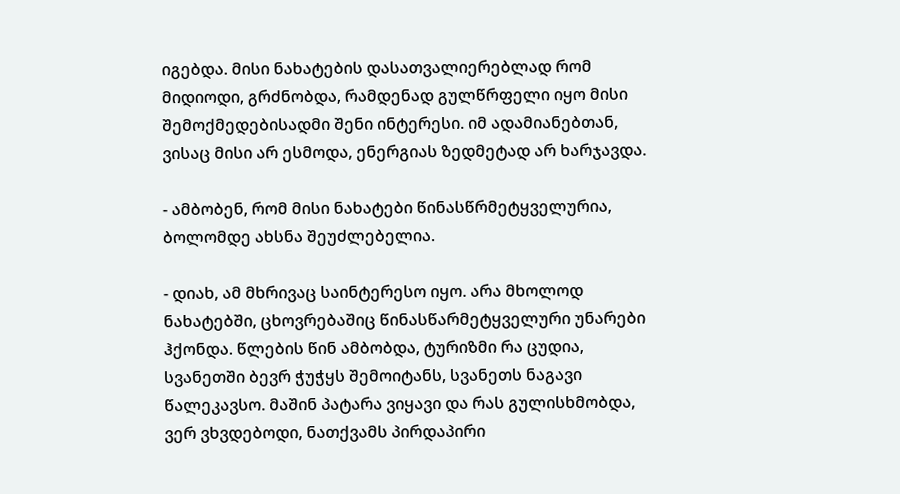იგებდა. მისი ნახატების დასათვალიერებლად რომ მიდიოდი, გრძნობდა, რამდენად გულწრფელი იყო მისი შემოქმედებისადმი შენი ინტერესი. იმ ადამიანებთან, ვისაც მისი არ ესმოდა, ენერგიას ზედმეტად არ ხარჯავდა.

- ამბობენ, რომ მისი ნახატები წინასწრმეტყველურია, ბოლომდე ახსნა შეუძლებელია.

- დიახ, ამ მხრივაც საინტერესო იყო. არა მხოლოდ ნახატებში, ცხოვრებაშიც წინასწარმეტყველური უნარები ჰქონდა. წლების წინ ამბობდა, ტურიზმი რა ცუდია, სვანეთში ბევრ ჭუჭყს შემოიტანს, სვანეთს ნაგავი წალეკავსო. მაშინ პატარა ვიყავი და რას გულისხმობდა, ვერ ვხვდებოდი, ნათქვამს პირდაპირი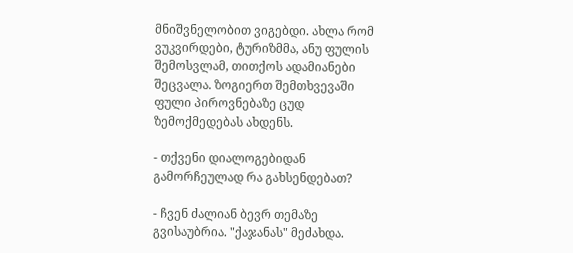მნიშვნელობით ვიგებდი. ახლა რომ ვუკვირდები, ტურიზმმა, ანუ ფულის შემოსვლამ, თითქოს ადამიანები შეცვალა. ზოგიერთ შემთხვევაში ფული პიროვნებაზე ცუდ ზემოქმედებას ახდენს.

- თქვენი დიალოგებიდან გამორჩეულად რა გახსენდებათ?

- ჩვენ ძალიან ბევრ თემაზე გვისაუბრია. "ქაჯანას" მეძახდა.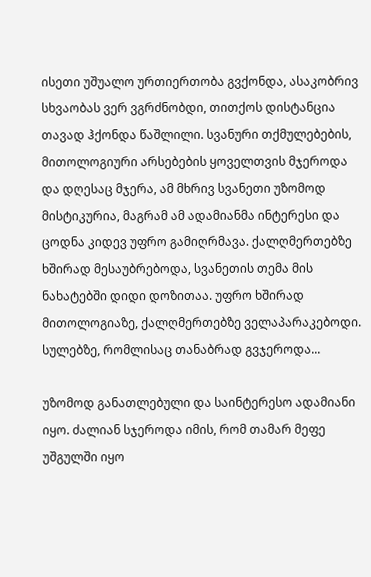ისეთი უშუალო ურთიერთობა გვქონდა, ასაკობრივ სხვაობას ვერ ვგრძნობდი, თითქოს დისტანცია თავად ჰქონდა წაშლილი. სვანური თქმულებების, მითოლოგიური არსებების ყოველთვის მჯეროდა და დღესაც მჯერა, ამ მხრივ სვანეთი უზომოდ მისტიკურია, მაგრამ ამ ადამიანმა ინტერესი და ცოდნა კიდევ უფრო გამიღრმავა. ქალღმერთებზე ხშირად მესაუბრებოდა, სვანეთის თემა მის ნახატებში დიდი დოზითაა. უფრო ხშირად მითოლოგიაზე, ქალღმერთებზე ველაპარაკებოდი. სულებზე, რომლისაც თანაბრად გვჯეროდა...

უზომოდ განათლებული და საინტერესო ადამიანი იყო. ძალიან სჯეროდა იმის, რომ თამარ მეფე უშგულში იყო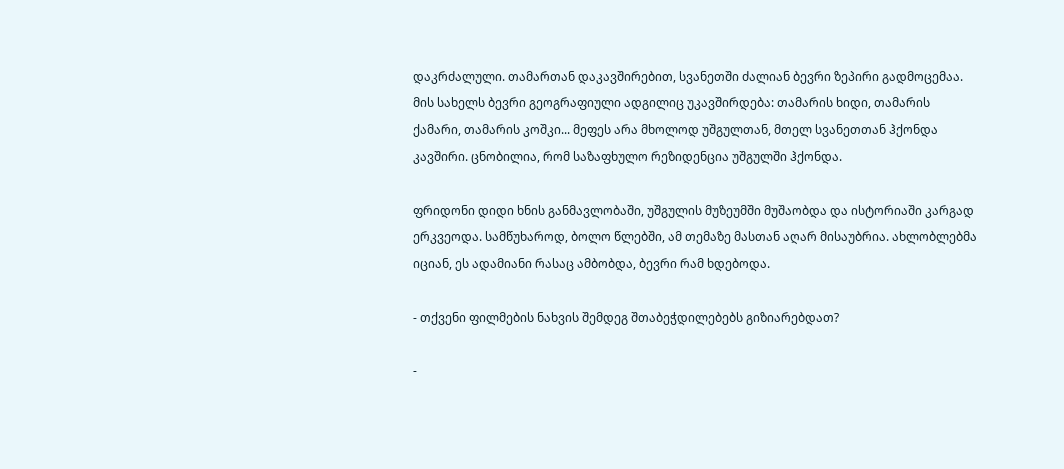დაკრძალული. თამართან დაკავშირებით, სვანეთში ძალიან ბევრი ზეპირი გადმოცემაა. მის სახელს ბევრი გეოგრაფიული ადგილიც უკავშირდება: თამარის ხიდი, თამარის ქამარი, თამარის კოშკი... მეფეს არა მხოლოდ უშგულთან, მთელ სვანეთთან ჰქონდა კავშირი. ცნობილია, რომ საზაფხულო რეზიდენცია უშგულში ჰქონდა.

ფრიდონი დიდი ხნის განმავლობაში, უშგულის მუზეუმში მუშაობდა და ისტორიაში კარგად ერკვეოდა. სამწუხაროდ, ბოლო წლებში, ამ თემაზე მასთან აღარ მისაუბრია. ახლობლებმა იციან, ეს ადამიანი რასაც ამბობდა, ბევრი რამ ხდებოდა.

- თქვენი ფილმების ნახვის შემდეგ შთაბეჭდილებებს გიზიარებდათ?

-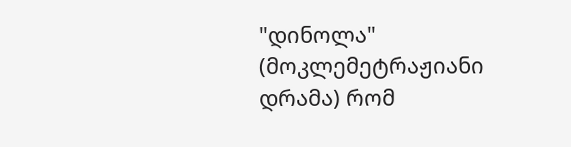"დინოლა" (მოკლემეტრაჟიანი დრამა) რომ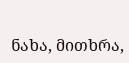ნახა, მითხრა,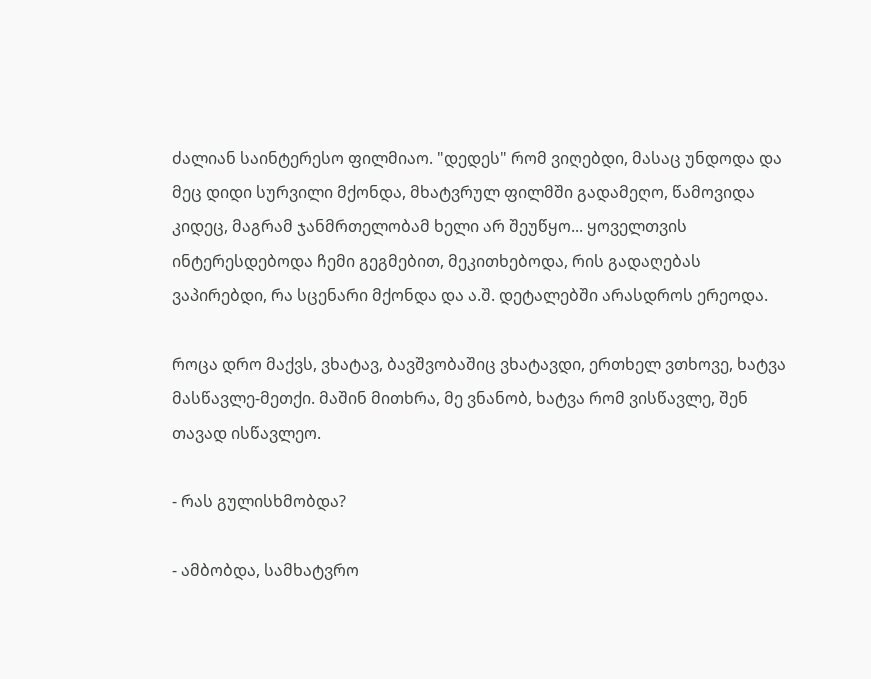ძალიან საინტერესო ფილმიაო. "დედეს" რომ ვიღებდი, მასაც უნდოდა და მეც დიდი სურვილი მქონდა, მხატვრულ ფილმში გადამეღო, წამოვიდა კიდეც, მაგრამ ჯანმრთელობამ ხელი არ შეუწყო... ყოველთვის ინტერესდებოდა ჩემი გეგმებით, მეკითხებოდა, რის გადაღებას ვაპირებდი, რა სცენარი მქონდა და ა.შ. დეტალებში არასდროს ერეოდა.

როცა დრო მაქვს, ვხატავ, ბავშვობაშიც ვხატავდი, ერთხელ ვთხოვე, ხატვა მასწავლე-მეთქი. მაშინ მითხრა, მე ვნანობ, ხატვა რომ ვისწავლე, შენ თავად ისწავლეო.

- რას გულისხმობდა?

- ამბობდა, სამხატვრო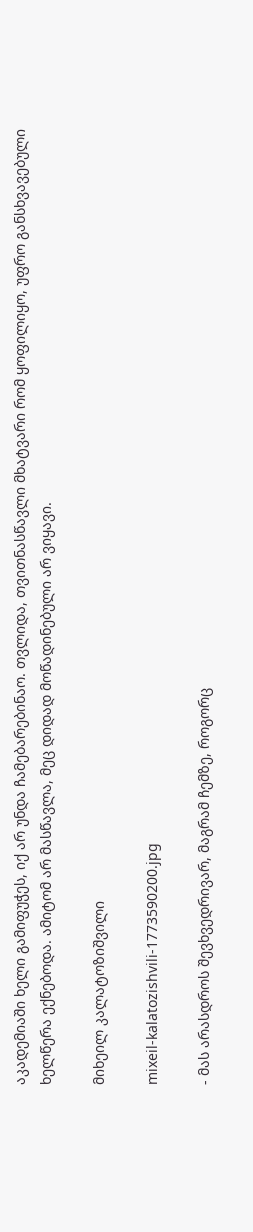აკადემიაში ხელი გამიფუჭეს, იქ არ უნდა ჩამებარებინაო. თვლიდა, თვითნასწავლი მხატვარი რომ ყოფილიყო, უფრო განსხვავებული ხელწერა ექნებოდა. ამიტომ არ მასწავლა, მეც დიდად მოწადინებული არ ვიყავი.

მიხეილ კალატოზიშვილი

mixeil-kalatozishvili-1773590200.jpg

- მას არასდროს შევხვედრივარ, მაგრამ ჩემზე, როგორც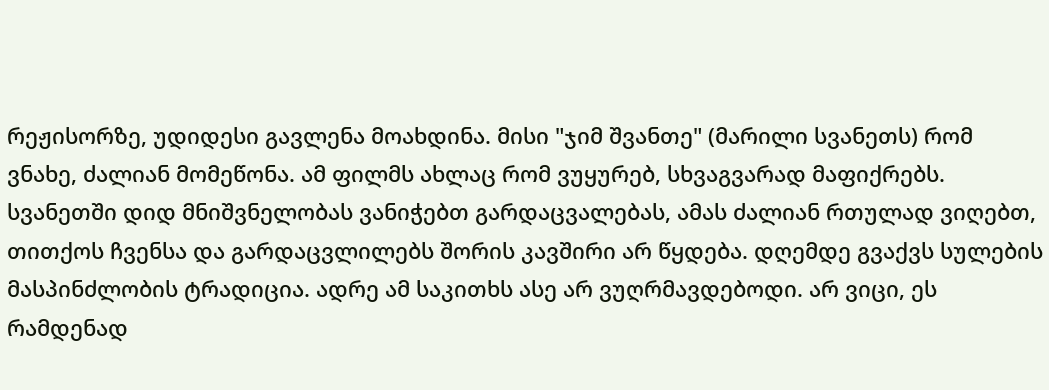რეჟისორზე, უდიდესი გავლენა მოახდინა. მისი "ჯიმ შვანთე" (მარილი სვანეთს) რომ ვნახე, ძალიან მომეწონა. ამ ფილმს ახლაც რომ ვუყურებ, სხვაგვარად მაფიქრებს. სვანეთში დიდ მნიშვნელობას ვანიჭებთ გარდაცვალებას, ამას ძალიან რთულად ვიღებთ, თითქოს ჩვენსა და გარდაცვლილებს შორის კავშირი არ წყდება. დღემდე გვაქვს სულების მასპინძლობის ტრადიცია. ადრე ამ საკითხს ასე არ ვუღრმავდებოდი. არ ვიცი, ეს რამდენად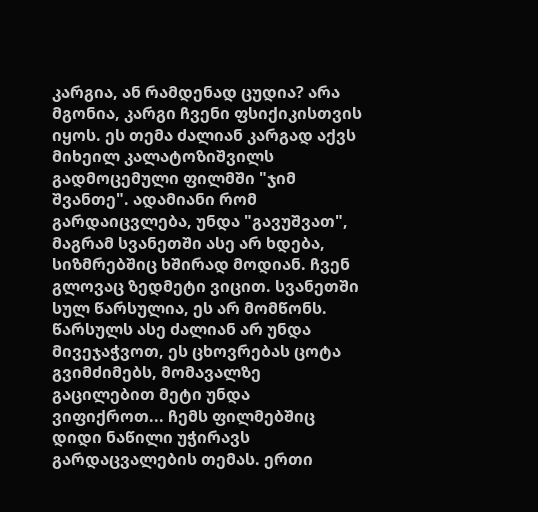კარგია, ან რამდენად ცუდია? არა მგონია, კარგი ჩვენი ფსიქიკისთვის იყოს. ეს თემა ძალიან კარგად აქვს მიხეილ კალატოზიშვილს გადმოცემული ფილმში "ჯიმ შვანთე". ადამიანი რომ გარდაიცვლება, უნდა "გავუშვათ", მაგრამ სვანეთში ასე არ ხდება, სიზმრებშიც ხშირად მოდიან. ჩვენ გლოვაც ზედმეტი ვიცით. სვანეთში სულ წარსულია, ეს არ მომწონს. წარსულს ასე ძალიან არ უნდა მივეჯაჭვოთ, ეს ცხოვრებას ცოტა გვიმძიმებს, მომავალზე გაცილებით მეტი უნდა ვიფიქროთ... ჩემს ფილმებშიც დიდი ნაწილი უჭირავს გარდაცვალების თემას. ერთი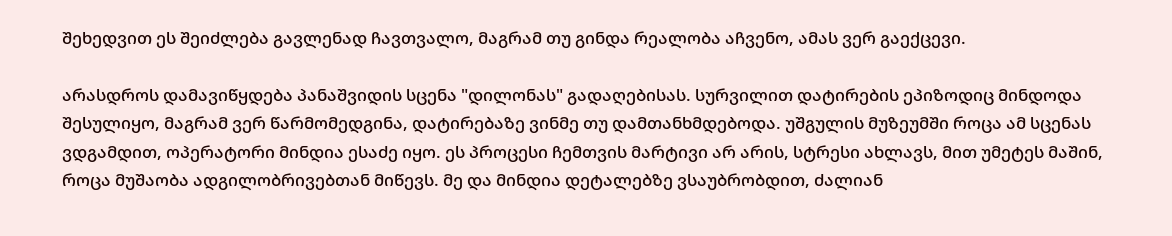შეხედვით ეს შეიძლება გავლენად ჩავთვალო, მაგრამ თუ გინდა რეალობა აჩვენო, ამას ვერ გაექცევი.

არასდროს დამავიწყდება პანაშვიდის სცენა "დილონას" გადაღებისას. სურვილით დატირების ეპიზოდიც მინდოდა შესულიყო, მაგრამ ვერ წარმომედგინა, დატირებაზე ვინმე თუ დამთანხმდებოდა. უშგულის მუზეუმში როცა ამ სცენას ვდგამდით, ოპერატორი მინდია ესაძე იყო. ეს პროცესი ჩემთვის მარტივი არ არის, სტრესი ახლავს, მით უმეტეს მაშინ, როცა მუშაობა ადგილობრივებთან მიწევს. მე და მინდია დეტალებზე ვსაუბრობდით, ძალიან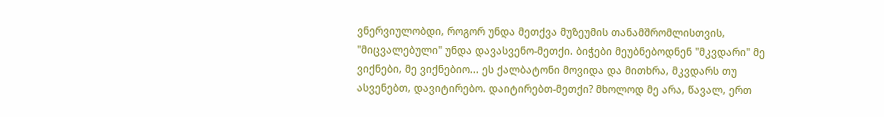ვნერვიულობდი, როგორ უნდა მეთქვა მუზეუმის თანამშრომლისთვის, "მიცვალებული" უნდა დავასვენო-მეთქი. ბიჭები მეუბნებოდნენ "მკვდარი" მე ვიქნები, მე ვიქნებიო... ეს ქალბატონი მოვიდა და მითხრა, მკვდარს თუ ასვენებთ, დავიტირებო. დაიტირებთ-მეთქი? მხოლოდ მე არა, წავალ, ერთ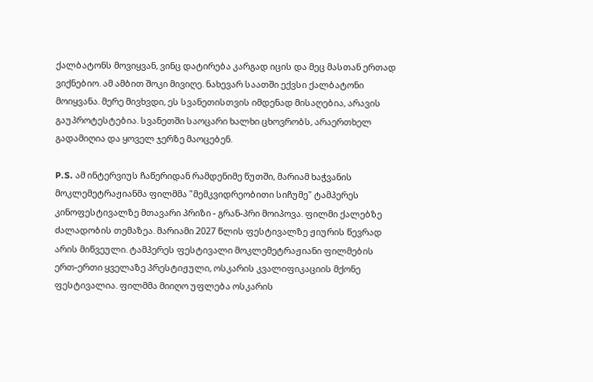ქალბატონს მოვიყვან, ვინც დატირება კარგად იცის და მეც მასთან ერთად ვიქნებიო. ამ ამბით შოკი მივიღე. ნახევარ საათში ექვსი ქალბატონი მოიყვანა. მერე მივხვდი, ეს სვანეთისთვის იმდენად მისაღებია, არავის გაუპროტესტებია. სვანეთში საოცარი ხალხი ცხოვრობს, არაერთხელ გადამიღია და ყოველ ჯერზე მაოცებენ.

P.S. ამ ინტერვიუს ჩაწერიდან რამდენიმე წუთში, მარიამ ხაჭვანის მოკლემეტრაჟიანმა ფილმმა "მემკვიდრეობითი სიჩუმე" ტამპერეს კინოფესტივალზე მთავარი პრიზი - გრან-პრი მოიპოვა. ფილმი ქალებზე ძალადობის თემაზეა. მარიამი 2027 წლის ფესტივალზე ჟიურის წევრად არის მიწვეული. ტამპერეს ფესტივალი მოკლემეტრაჟიანი ფილმების ერთ-ერთი ყველაზე პრესტიჟული, ოსკარის კვალიფიკაციის მქონე ფესტივალია. ფილმმა მიიღო უფლება ოსკარის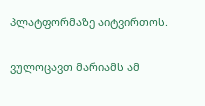პლატფორმაზე აიტვირთოს.

ვულოცავთ მარიამს ამ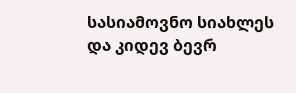სასიამოვნო სიახლეს და კიდევ ბევრ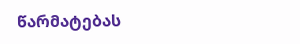წარმატებას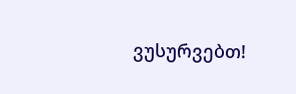ვუსურვებთ!